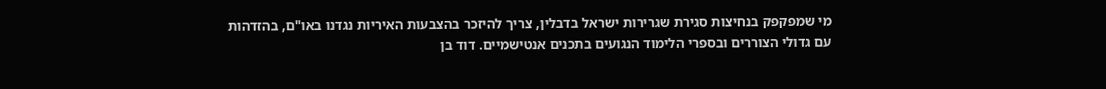מי שמפקפק בנחיצות סגירת שגרירות ישראל בדבלין, צריך להיזכר בהצבעות האיריות נגדנו באו"ם, בהזדהות עם גדולי הצוררים ובספרי הלימוד הנגועים בתכנים אנטישמיים. דוד בן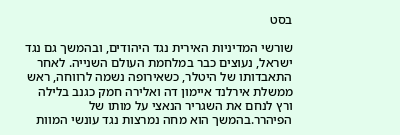בסט

שורשי המדיניות האירית נגד היהודים, ובהמשך גם נגד ישראל, נעוצים כבר במלחמת העולם השנייה. לאחר התאבדותו של היטלר, כשאירופה נשמה לרווחה, ראש ממשלת אירלנד איימון דה ואלירה חמק כגנב בלילה ורץ לנחם את השגריר הנאצי על מותו של הפיהרר.בהמשך הוא מחה נמרצות נגד עונשי המוות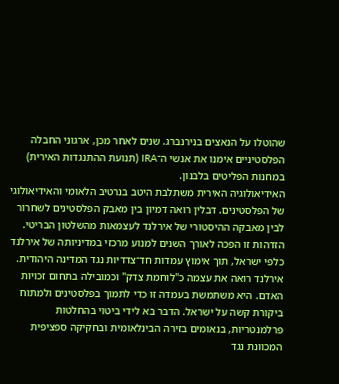שהוטלו על הנאצים בנירנברג. שנים לאחר מכן, ארגוני החבלה הפלסטיניים אימנו את אנשי ה־IRA (תנועת ההתנגדות האירית) במחנות הפליטים בלבנון.
האידיאולוגיה האירית משתלבת היטב בנרטיב הלאומי והאידיאולוגי של הפלסטינים. דבלין רואה דמיון בין מאבק הפלסטינים לשחרור לבין מאבקה ההיסטורי של אירלנד לעצמאות מהשלטון הבריטי. הזדהות זו הפכה לאורך השנים למנוע מרכזי במדיניותה של אירלנד כלפי ישראל, תוך אימוץ עמדות חד־צדדיות נגד המדינה היהודית.
אירלנד רואה את עצמה כ"לוחמת צדק" וכמובילה בתחום זכויות האדם. היא משתמשת בעמדה זו כדי לתמוך בפלסטינים ולמתוח ביקורת קשה על ישראל. הדבר בא לידי ביטוי בהחלטות פרלמנטריות, בנאומים בזירה הבינלאומית ובחקיקה ספציפית המכוונת נגד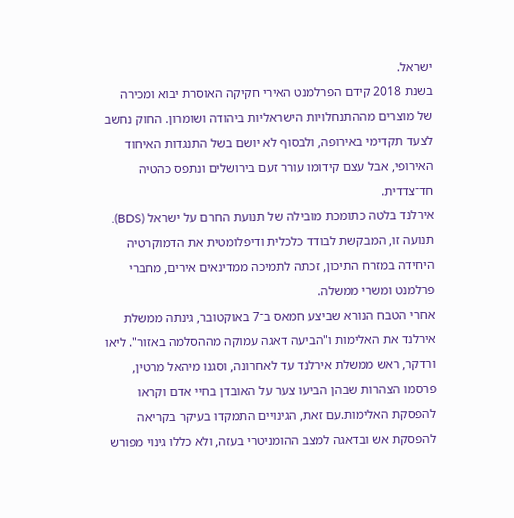ישראל.
בשנת 2018 קידם הפרלמנט האירי חקיקה האוסרת יבוא ומכירה של מוצרים מההתנחלויות הישראליות ביהודה ושומרון. החוק נחשב לצעד תקדימי באירופה, ולבסוף לא יושם בשל התנגדות האיחוד האירופי, אבל עצם קידומו עורר זעם בירושלים ונתפס כהטיה חד־צדדית.
אירלנד בלטה כתומכת מובילה של תנועת החרם על ישראל (BDS). תנועה זו, המבקשת לבודד כלכלית ודיפלומטית את הדמוקרטיה היחידה במזרח התיכון, זכתה לתמיכה ממדינאים אירים, מחברי פרלמנט ומשרי ממשלה.
אחרי הטבח הנורא שביצע חמאס ב־7 באוקטובר, גינתה ממשלת אירלנד את האלימות ו"הביעה דאגה עמוקה מההסלמה באזור". ליאו ורדקר, ראש ממשלת אירלנד עד לאחרונה, וסגנו מיהאל מרטין, פרסמו הצהרות שבהן הביעו צער על האובדן בחיי אדם וקראו להפסקת האלימות.עם זאת, הגינויים התמקדו בעיקר בקריאה להפסקת אש ובדאגה למצב ההומניטרי בעזה, ולא כללו גינוי מפורש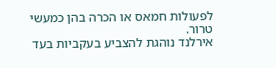לפעולות חמאס או הכרה בהן כמעשי טרור.
אירלנד נוהגת להצביע בעקביות בעד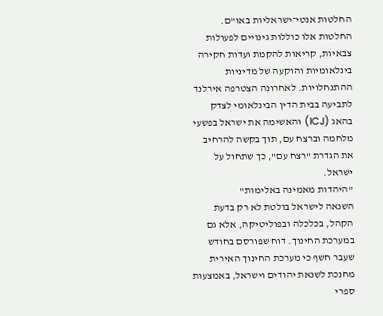החלטות אנטי־ישראליות באו"ם. החלטות אלו כוללות גינויים לפעולות צבאיות, קריאות להקמת ועדות חקירה בינלאומיות והוקעה של מדיניות ההתנחלויות. לאחרונה הצטרפה אירלנד לתביעה בבית הדין הבינלאומי לצדק בהאג (ICJ) והאשימה את ישראל בפשעי מלחמה וברצח עם, תוך בקשה להרחיב את הגדרת "רצח עם", כך שתחול על ישראל.
"היהדות מאמינה באלימות"
השנאה לישראל בולטת לא רק בדעת הקהל, בכלכלה ובפוליטיקה, אלא גם במערכת החינוך. דוח שפורסם בחודש שעבר חשף כי מערכת החינוך האירית מחנכת לשנאת יהודים וישראל, באמצעות ספרי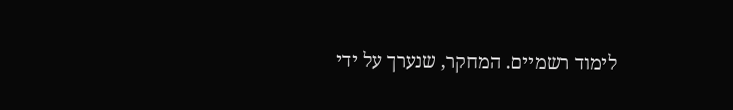לימוד רשמיים. המחקר, שנערך על ידי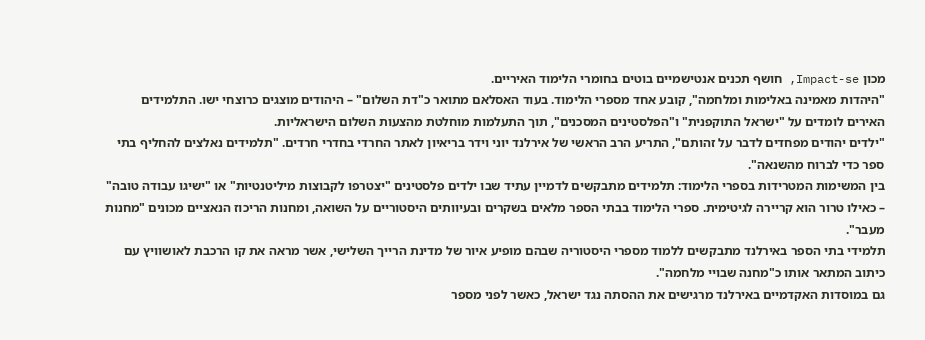מכון Impact-se, חושף תכנים אנטישמיים בוטים בחומרי הלימוד האיריים.
"היהדות מאמינה באלימות ומלחמה", קובע אחד מספרי הלימוד. בעוד האסלאם מתואר כ"דת השלום" – היהודים מוצגים כרוצחי ישו. התלמידים האירים לומדים על "ישראל התוקפנית" ו"הפלסטינים המסכנים", תוך התעלמות מוחלטת מהצעות השלום הישראליות.
"ילדים יהודים מפחדים לדבר על זהותם", התריע הרב הראשי של אירלנד יוני וידר בריאיון לאתר החרדי בחדרי חרדים. "תלמידים נאלצים להחליף בתי ספר כדי לברוח מהשנאה".
בין המשימות המטרידות בספרי הלימוד: תלמידים מתבקשים לדמיין עתיד שבו ילדים פלסטינים "יצטרפו לקבוצות מיליטנטיות" או "ישיגו עבודה טובה" – כאילו טרור הוא קריירה לגיטימית. ספרי הלימוד בבתי הספר מלאים בשקרים ובעיוותים היסטוריים על השואה, ומחנות הריכוז הנאציים מכונים "מחנות מעבר".
תלמידי בתי הספר באירלנד מתבקשים ללמוד מספרי היסטוריה שבהם מופיע איור של מדינת הרייך השלישי, אשר מראה את קו הרכבת לאושוויץ עם כיתוב המתאר אותו כ"מחנה שבויי מלחמה".
גם במוסדות האקדמיים באירלנד מרגישים את ההסתה נגד ישראל, כאשר לפני מספר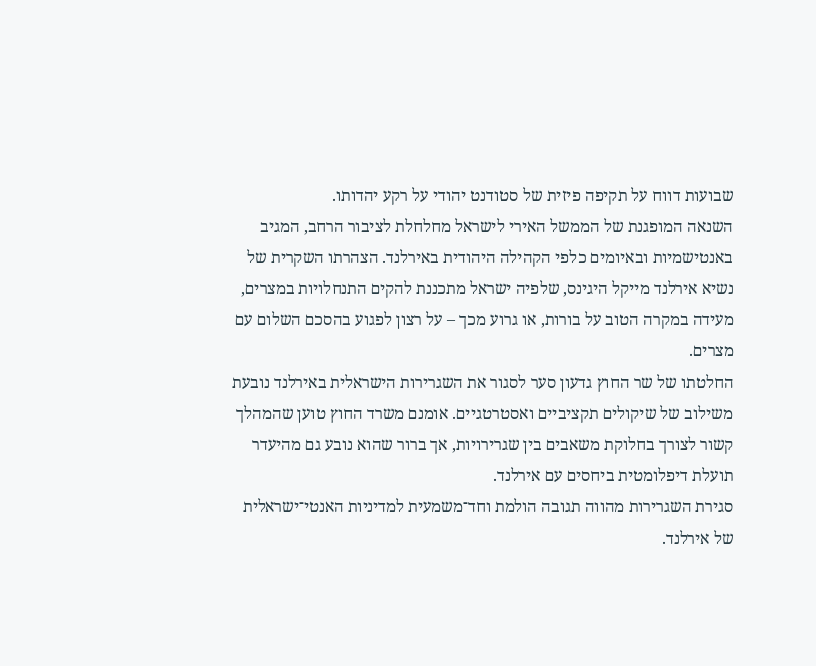שבועות דווח על תקיפה פיזית של סטודנט יהודי על רקע יהדותו.
השנאה המופגנת של הממשל האירי לישראל מחלחלת לציבור הרחב, המגיב באנטישמיות ובאיומים כלפי הקהילה היהודית באירלנד. הצהרתו השקרית של נשיא אירלנד מייקל היגינס, שלפיה ישראל מתכננת להקים התנחלויות במצרים, מעידה במקרה הטוב על בורות, או גרוע מכך – על רצון לפגוע בהסכם השלום עם מצרים.
החלטתו של שר החוץ גדעון סער לסגור את השגרירות הישראלית באירלנד נובעת משילוב של שיקולים תקציביים ואסטרטגיים. אומנם משרד החוץ טוען שהמהלך קשור לצורך בחלוקת משאבים בין שגרירויות, אך ברור שהוא נובע גם מהיעדר תועלת דיפלומטית ביחסים עם אירלנד.
סגירת השגרירות מהווה תגובה הולמת וחד־משמעית למדיניות האנטי־ישראלית של אירלנד.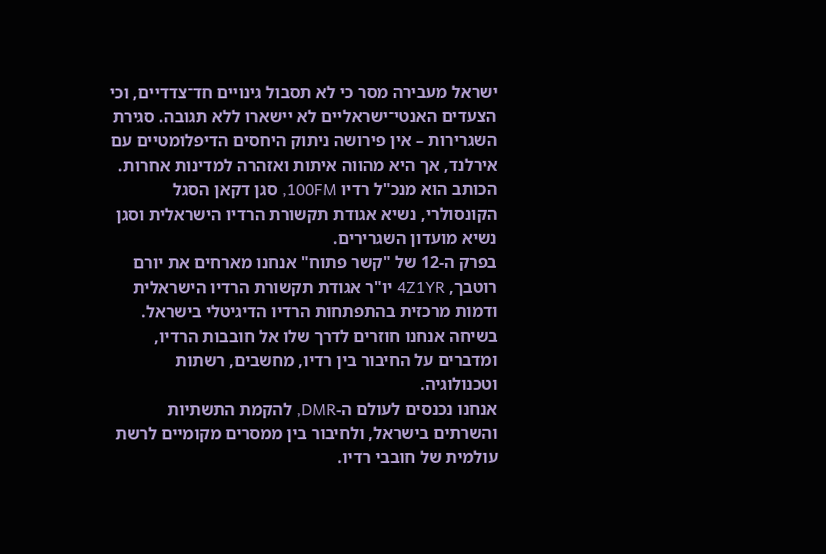ישראל מעבירה מסר כי לא תסבול גינויים חד־צדדיים, וכי הצעדים האנטי־ישראליים לא יישארו ללא תגובה. סגירת השגרירות – אין פירושה ניתוק היחסים הדיפלומטיים עם אירלנד, אך היא מהווה איתות ואזהרה למדינות אחרות.
הכותב הוא מנכ"ל רדיו 100FM, סגן דקאן הסגל הקונסולרי, נשיא אגודת תקשורת הרדיו הישראלית וסגן נשיא מועדון השגרירים.
בפרק ה-12 של "קשר פתוח" אנחנו מארחים את יורם רוטבך, 4Z1YR יו"ר אגודת תקשורת הרדיו הישראלית ודמות מרכזית בהתפתחות הרדיו הדיגיטלי בישראל.
בשיחה אנחנו חוזרים לדרך שלו אל חובבות הרדיו, ומדברים על החיבור בין רדיו, מחשבים, רשתות וטכנולוגיה.
אנחנו נכנסים לעולם ה-DMR, להקמת התשתיות והשרתים בישראל, ולחיבור בין ממסרים מקומיים לרשת עולמית של חובבי רדיו.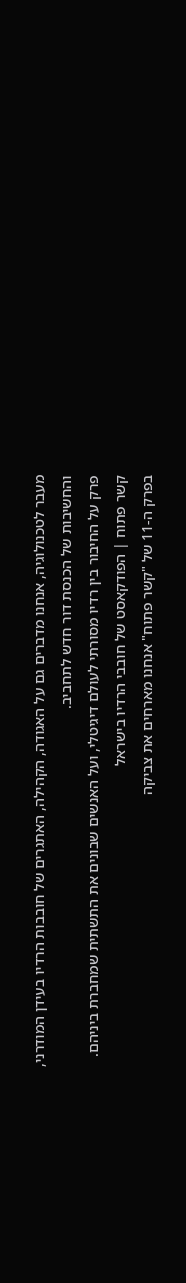מעבר לטכנולוגיה, אנחנו מדברים גם על האגודה, הקהילה, האתגרים של חובבות הרדיו בעידן המודרני, והחשיבות של הכנסת דור חדש לתחביב.
פרק על החיבור בין רדיו מסורתי לעולם דיגיטלי, ועל האנשים שבונים את התשתית שמחברת ביניהם.
קשר פתוח | הפודקאסט של חובבי הרדיו בישראל
בפרק ה-11 של "קשר פתוח" אנחנו מארחים את צביקה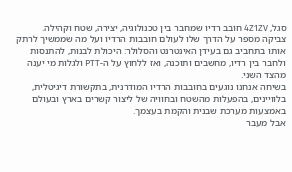סגל, 4Z1ZV חובב רדיו שמחבר בין טכנולוגיה, יצירה, שטח וקהילה.
צביקה מספר על הדרך שלו לעולם חובבות הרדיו ועל מה שממשיך לרתק אותו בתחביב גם בעידן האינטרנט והסלולר: היכולת לבנות, להתנסות ולחבר בין רדיו, מחשבים ותוכנה, ואז ללחוץ על ה-PTT ולגלות מי יענה מהצד השני.
בשיחה אנחנו נוגעים בחובבות הרדיו המודרנית, בתקשורת דיגיטלית, בלוויינים, בהפעלות מהשטח ובחוויה של ליצור קשרים בארץ ובעולם באמצעות מערכת שבנית והקמת בעצמך.
אבל מעבר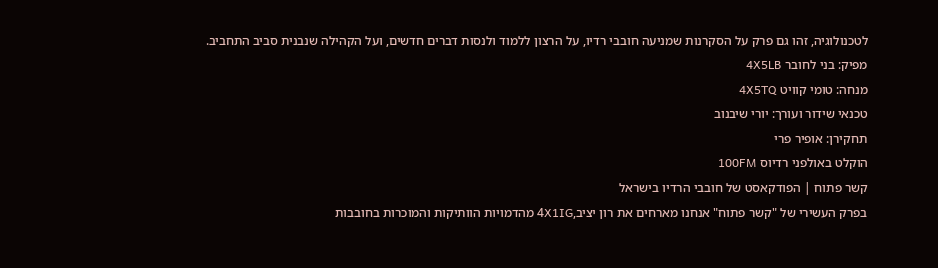לטכנולוגיה, זהו גם פרק על הסקרנות שמניעה חובבי רדיו, על הרצון ללמוד ולנסות דברים חדשים, ועל הקהילה שנבנית סביב התחביב.
מפיק: בני לחובר 4X5LB
מנחה: טומי קוויט 4X5TQ
טכנאי שידור ועורך: יורי שיבנוב
תחקירן: אופיר פרי
הוקלט באולפני רדיוס 100FM
קשר פתוח | הפודקאסט של חובבי הרדיו בישראל
בפרק העשירי של "קשר פתוח" אנחנו מארחים את רון יציב,4X1IG מהדמויות הוותיקות והמוכרות בחובבות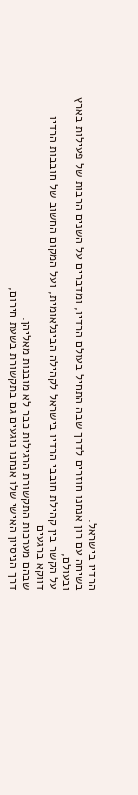הרדיו בישראל.
בשיחה עם רון אנחנו חוזרים לדרך שבה התחיל בעולם הרדיו, ומדברים על השנים הרבות של פעילות בארץ ובעולם,
על הקשר בין קהילת חובבי הרדיו בישראל לקהילה הבינלאומית, ועל המקום החשוב של חובבות הרדיו דווקא ברגעים
שבהם מערכות התקשורת הרגילות כבר לא מובנות מאליהן.
דרך הניסיון האישי שלו אנחנו נוגעים גם בתקשורת בשעת חירום,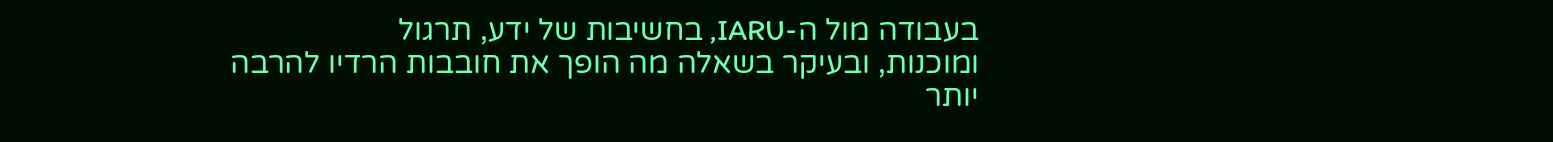בעבודה מול ה-IARU, בחשיבות של ידע, תרגול
ומוכנות, ובעיקר בשאלה מה הופך את חובבות הרדיו להרבה יותר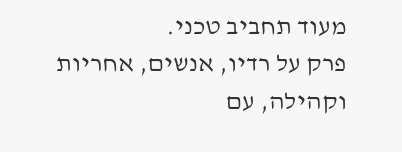מעוד תחביב טכני.
פרק על רדיו, אנשים, אחריות וקהילה, עם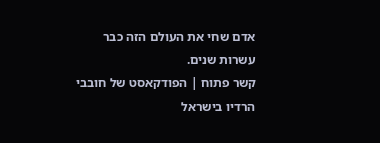אדם שחי את העולם הזה כבר עשרות שנים.
קשר פתוח | הפודקאסט של חובבי הרדיו בישראל